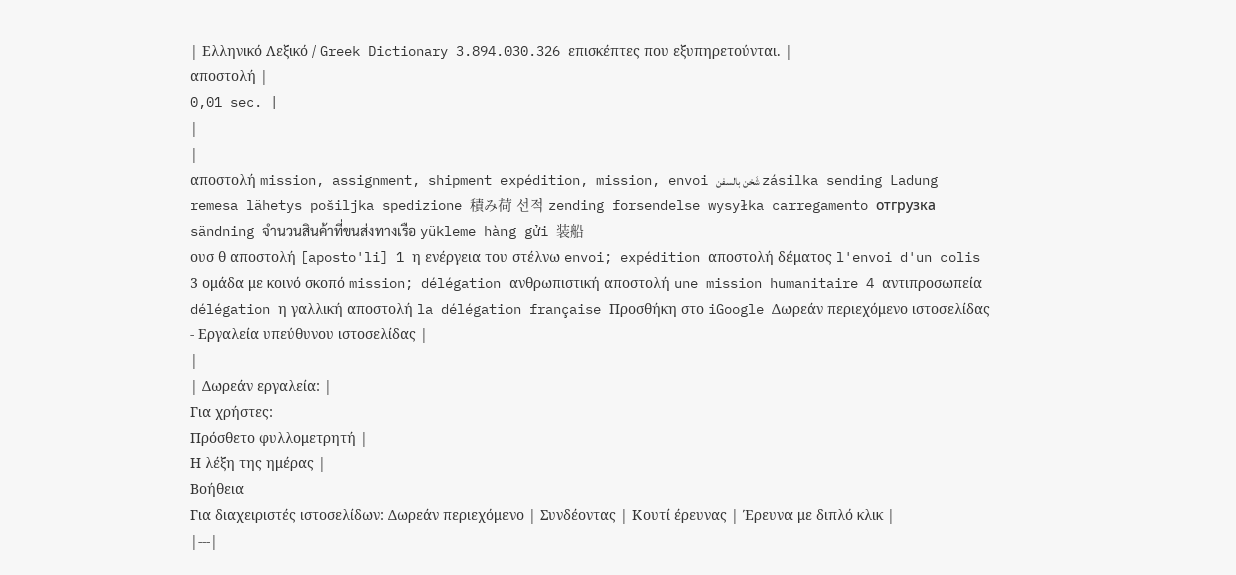| Ελληνικό Λεξικό / Greek Dictionary 3.894.030.326 επισκέπτες που εξυπηρετούνται. |
αποστολή |
0,01 sec. |
|
|
αποστολή mission, assignment, shipment expédition, mission, envoi شَخن بالسفن zásilka sending Ladung remesa lähetys pošiljka spedizione 積み荷 선적 zending forsendelse wysyłka carregamento отгрузка sändning จำนวนสินค้าที่ขนส่งทางเรือ yükleme hàng gửi 装船
ουσ θ αποστολή [aposto'li] 1 η ενέργεια του στέλνω envoi; expédition αποστολή δέματος l'envoi d'un colis 3 ομάδα με κοινό σκοπό mission; délégation ανθρωπιστική αποστολή une mission humanitaire 4 αντιπροσωπεία délégation η γαλλική αποστολή la délégation française Προσθήκη στο iGoogle Δωρεάν περιεχόμενο ιστοσελίδας - Εργαλεία υπεύθυνου ιστοσελίδας |
|
| Δωρεάν εργαλεία: |
Για χρήστες:
Πρόσθετο φυλλομετρητή |
Η λέξη της ημέρας |
Βοήθεια
Για διαχειριστές ιστοσελίδων: Δωρεάν περιεχόμενο | Συνδέοντας | Κουτί έρευνας | Έρευνα με διπλό κλικ |
|---|